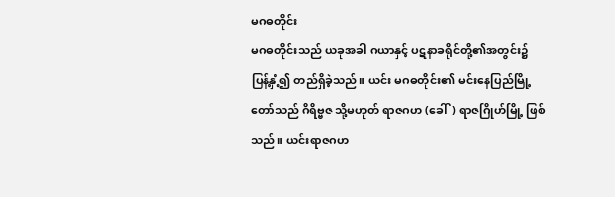မဂဓတိုင်း
မဂဓတိုင်းသည် ယခုအခါ ဂယာနှင့် ပဋနာခရိုင်တို့၏အတွင်း၌ ပြန့်နှံ့၍ တည်ရှိခဲ့သည်။ ယင်း မဂဓတိုင်း၏ မင်းနေပြည်မြို့တော်သည် ဂိရိဗ္ဗဇ သို့မဟုတ် ရာဇဂဟ (ခေါ်) ရာဇဂြိုဟ်မြို့ ဖြစ်သည်။ ယင်းရာဇဂဟ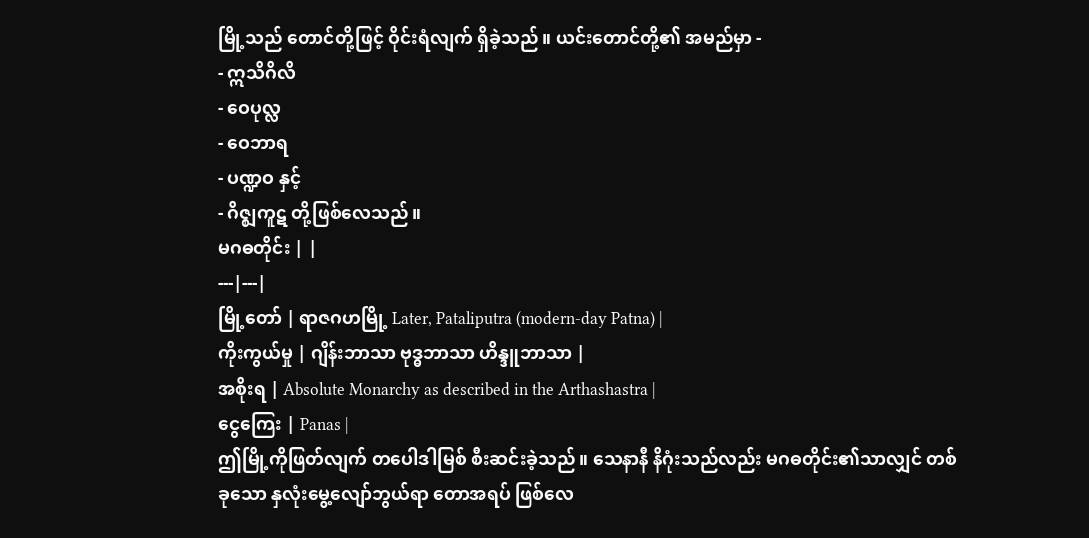မြို့သည် တောင်တို့ဖြင့် ဝိုင်းရံလျက် ရှိခဲ့သည်။ ယင်းတောင်တို့၏ အမည်မှာ -
- ဣသိဂိလိ
- ဝေပုလ္လ
- ဝေဘာရ
- ပဏ္ဍဝ နှင့်
- ဂိဇ္ဈကူဋ တို့ဖြစ်လေသည်။
မဂဓတိုင်း | |
---|---|
မြို့တော် | ရာဇဂဟမြို့ Later, Pataliputra (modern-day Patna) |
ကိုးကွယ်မှု | ဂျိန်းဘာသာ ဗုဒ္ဓဘာသာ ဟိန္ဒူဘာသာ |
အစိုးရ | Absolute Monarchy as described in the Arthashastra |
ငွေကြေး | Panas |
ဤမြို့ကိုဖြတ်လျက် တပေါဒါမြစ် စီးဆင်းခဲ့သည်။ သေနာနီ နိဂုံးသည်လည်း မဂဓတိုင်း၏သာလျှင် တစ်ခုသော နှလုံးမွေ့လျော်ဘွယ်ရာ တောအရပ် ဖြစ်လေ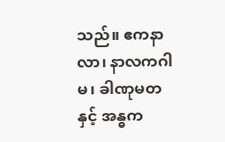သည်။ ဧကနာလာ၊ နာလကဂါမ၊ ခါဏုမတ နှင့် အန္ဓက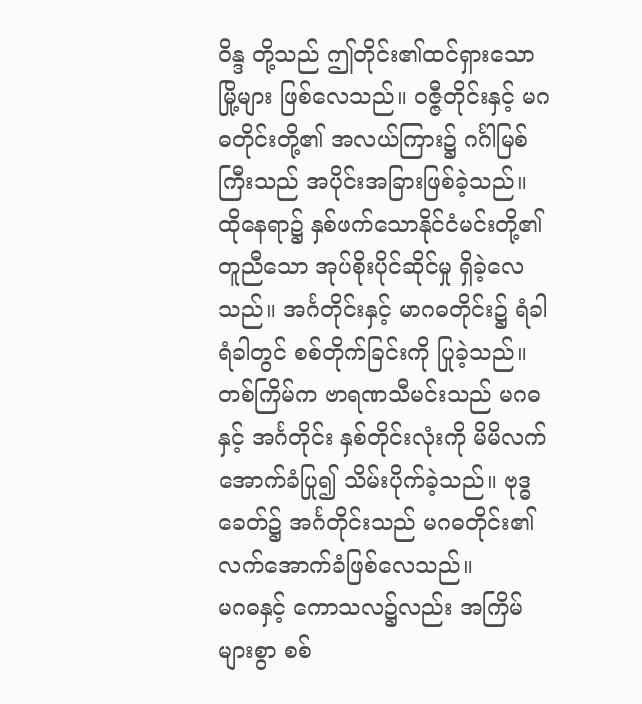ဝိန္ဒ တို့သည် ဤတိုင်း၏ထင်ရှားသောမြို့များ ဖြစ်လေသည်။ ဝဇ္ဇီတိုင်းနှင့် မဂဓတိုင်းတို့၏ အလယ်ကြား၌ ဂင်္ဂါမြစ်ကြီးသည် အပိုင်းအခြားဖြစ်ခဲ့သည်။ ထိုနေရာ၌ နှစ်ဖက်သောနိုင်ငံမင်းတို့၏တူညီသော အုပ်စိုးပိုင်ဆိုင်မှု ရှိခဲ့လေသည်။ အင်္ဂတိုင်းနှင့် မာဂဓတိုင်း၌ ရံခါရံခါတွင် စစ်တိုက်ခြင်းကို ပြုခဲ့သည်။ တစ်ကြိမ်က ဗာရဏသီမင်းသည် မဂဓ နှင့် အင်္ဂတိုင်း နှစ်တိုင်းလုံးကို မိမိလက်အောက်ခံပြု၍ သိမ်းပိုက်ခဲ့သည်။ ဗုဒ္ဓခေတ်၌ အင်္ဂတိုင်းသည် မဂဓတိုင်း၏ လက်အောက်ခံဖြစ်လေသည်။
မဂဓနှင့် ကောသလ၌လည်း အကြိမ်များစွာ စစ်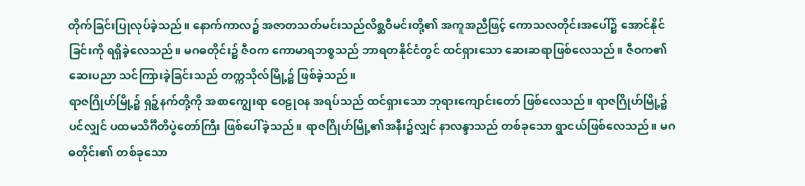တိုက်ခြင်းပြုလုပ်ခဲ့သည်။ နောက်ကာလ၌ အဇာတသတ်မင်းသည်လိစ္ဆဝီမင်းတို့၏ အကူအညီဖြင့် ကောသလတိုင်းအပေါ်၌ အောင်နိုင်ခြင်းကို ရရှိခဲ့လေသည်။ မဂဓတိုင်း၌ ဇီဝက ကောမာရဘစ္စသည် ဘာရတနိုင်ငံတွင် ထင်ရှားသော ဆေးဆရာဖြစ်လေသည်။ ဇီဝက၏ ဆေးပညာ သင်ကြားခဲ့ခြင်းသည် တက္ကသိုလ်မြို့၌ ဖြစ်ခဲ့သည်။
ရာဇဂြိုဟ်မြို့၌ ရှဉ့်နက်တို့ကို အစာကျွေးရာ ဝေဠုဝန အရပ်သည် ထင်ရှားသော ဘုရားကျောင်းတော် ဖြစ်လေသည်။ ရာဇဂြိုဟ်မြို့၌ပင်လျှင် ပထမသိင်္ဂီတိပွဲတော်ကြီး ဖြစ်ပေါ်ခဲ့သည်။ ရာဇဂြိုဟ်မြို့၏အနီး၌လျှင် နာလန္ဒာသည် တစ်ခုသော ရွာငယ်ဖြစ်လေသည်။ မဂဓတိုင်း၏ တစ်ခုသော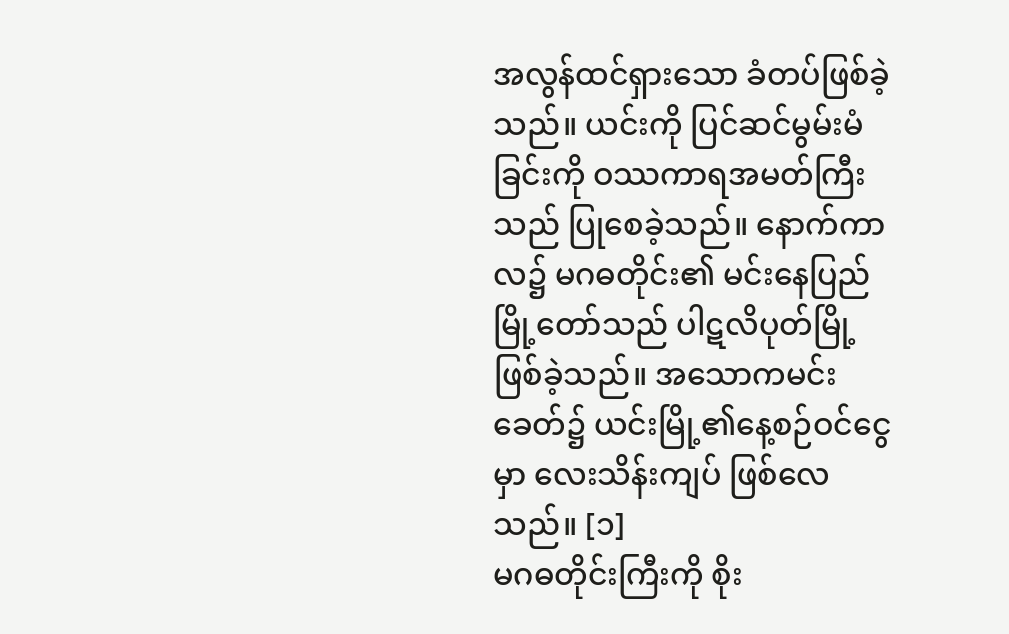အလွန်ထင်ရှားသော ခံတပ်ဖြစ်ခဲ့သည်။ ယင်းကို ပြင်ဆင်မွမ်းမံခြင်းကို ဝဿကာရအမတ်ကြီးသည် ပြုစေခဲ့သည်။ နောက်ကာလ၌ မဂဓတိုင်း၏ မင်းနေပြည်မြို့တော်သည် ပါဋလိပုတ်မြို့ ဖြစ်ခဲ့သည်။ အသောကမင်းခေတ်၌ ယင်းမြို့၏နေ့စဉ်ဝင်ငွေမှာ လေးသိန်းကျပ် ဖြစ်လေသည်။ [၁]
မဂဓတိုင်းကြီးကို စိုး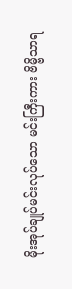မိုးအုပ်ချုပ်မင်းလုပ်သော မင်းကြီးကား ဗိမ္ဗိသာရ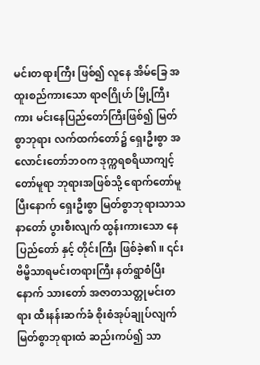မင်းတရားကြီး ဖြစ်၍ လူနေ အိမ်ခြေ အထူးစည်ကားသော ရာဇဂြိုဟ် မြို့ကြီးကား မင်းနေပြည်တော်ကြီးဖြစ်၍ မြတ်စွာဘုရား လက်ထက်တော်၌ ရှေးဦးစွာ အလောင်းတော်ဘဝက ဒုက္ကရစရိယာကျင့်တော်မူရာ ဘုရားအဖြစ်သို့ ရောက်တော်မူပြီးနောက် ရှေးဦးစွာ မြတ်စွာဘုရားသာသနာတော် ပွားစီးလျက် ထွန်းကားသော နေပြည်တော် နှင့် တိုင်းကြီး ဖြစ်ခဲ့၏။ ၎င်းဗိမ္ဗိသာရမင်းတရားကြီး နတ်ရွာစံပြီးနောက် သားတော် အဇာတသတ္တုမင်းတရား ထီးနန်းဆက်ခံ စိုးစံအုပ်ချုပ်လျက် မြတ်စွာဘုရားထံ ဆည်းကပ်၍ သာ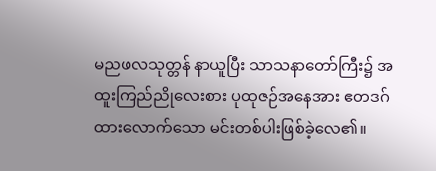မညဖလသုတ္တန် နာယူပြီး သာသနာတော်ကြီး၌ အထူးကြည်ညိုလေးစား ပုထုဇဉ်အနေအား ဧတဒဂ်ထားလောက်သော မင်းတစ်ပါးဖြစ်ခဲ့လေ၏။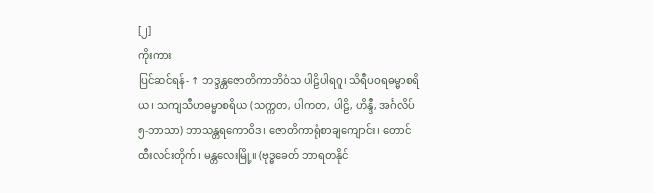[၂]
ကိုးကား
ပြင်ဆင်ရန်- ↑ ဘဒ္ဒန္တဇောတိကာဘိဝံသ ပါဠိပါရဂူ၊ သိရီပဝရဓမ္မာစရိယ၊ သကျသီဟဓမ္မာစရိယ (သက္ကတ, ပါကတ, ပါဠိ, ဟိန္ဒီ, အင်္ဂလိပ် ၅-ဘာသာ) ဘာသန္တရကောဝိဒ၊ ဇောတိကာရုံစာချကျောင်း၊ တောင်ထီးလင်းတိုက်၊ မန္တလေးမြို့။ (ဗုဒ္ဓခေတ် ဘာရတနိုင်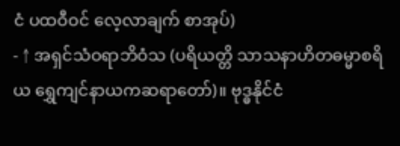ငံ ပထဝီဝင် လေ့လာချက် စာအုပ်)
- ↑ အရှင်သံဝရာဘိဝံသ (ပရိယတ္တိ သာသနာဟိတဓမ္မာစရိယ ရွှေကျင်နာယကဆရာတော်)။ ဗုဒ္ဓနိုင်ငံ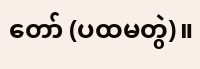တော် (ပထမတွဲ)။